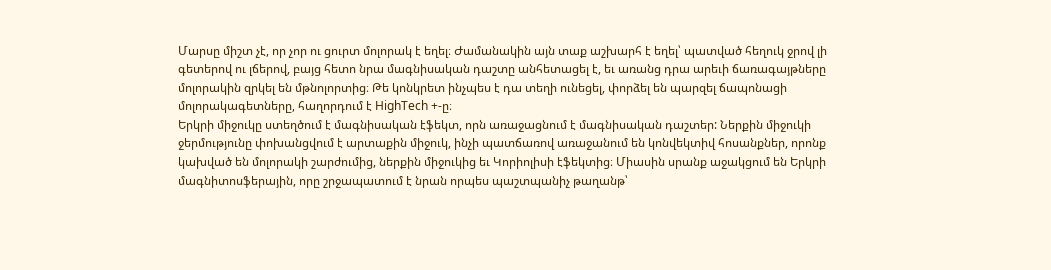Մարսը միշտ չէ, որ չոր ու ցուրտ մոլորակ է եղել։ Ժամանակին այն տաք աշխարհ է եղել՝ պատված հեղուկ ջրով լի գետերով ու լճերով, բայց հետո նրա մագնիսական դաշտը անհետացել է, եւ առանց դրա արեւի ճառագայթները մոլորակին զրկել են մթնոլորտից։ Թե կոնկրետ ինչպես է դա տեղի ունեցել, փորձել են պարզել ճապոնացի մոլորակագետները, հաղորդում է HighTech +-ը։
Երկրի միջուկը ստեղծում է մագնիսական էֆեկտ, որն առաջացնում է մագնիսական դաշտեր: Ներքին միջուկի ջերմությունը փոխանցվում է արտաքին միջուկ, ինչի պատճառով առաջանում են կոնվեկտիվ հոսանքներ, որոնք կախված են մոլորակի շարժումից, ներքին միջուկից եւ Կորիոլիսի էֆեկտից։ Միասին սրանք աջակցում են Երկրի մագնիտոսֆերային, որը շրջապատում է նրան որպես պաշտպանիչ թաղանթ՝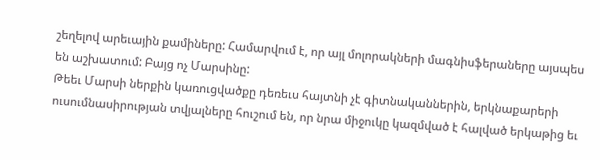շեղելով արեւային քամիները: Համարվում է, որ այլ մոլորակների մագնիսֆերաները այսպես են աշխատում: Բայց ոչ Մարսինը:
Թեեւ Մարսի ներքին կառուցվածքը դեռեւս հայտնի չէ գիտնականներին, երկնաքարերի ուսումնասիրության տվյալները հուշում են, որ նրա միջուկը կազմված է հալված երկաթից եւ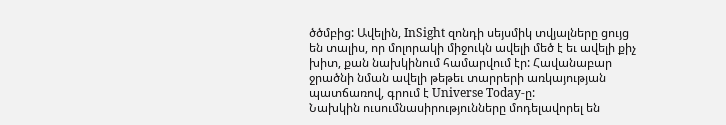ծծմբից: Ավելին, InSight զոնդի սեյսմիկ տվյալները ցույց են տալիս, որ մոլորակի միջուկն ավելի մեծ է եւ ավելի քիչ խիտ, քան նախկինում համարվում էր: Հավանաբար ջրածնի նման ավելի թեթեւ տարրերի առկայության պատճառով, գրում է Universe Today-ը:
Նախկին ուսումնասիրությունները մոդելավորել են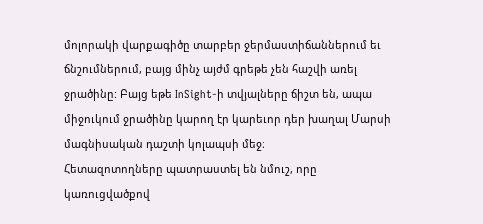մոլորակի վարքագիծը տարբեր ջերմաստիճաններում եւ ճնշումներում, բայց մինչ այժմ գրեթե չեն հաշվի առել ջրածինը: Բայց եթե InSight-ի տվյալները ճիշտ են, ապա միջուկում ջրածինը կարող էր կարեւոր դեր խաղալ Մարսի մագնիսական դաշտի կոլապսի մեջ։
Հետազոտողները պատրաստել են նմուշ, որը կառուցվածքով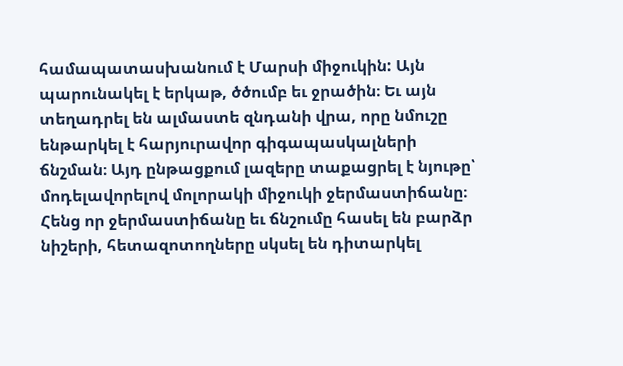համապատասխանում է Մարսի միջուկին: Այն պարունակել է երկաթ, ծծումբ եւ ջրածին։ Եւ այն տեղադրել են ալմաստե զնդանի վրա, որը նմուշը ենթարկել է հարյուրավոր գիգապասկալների ճնշման։ Այդ ընթացքում լազերը տաքացրել է նյութը՝ մոդելավորելով մոլորակի միջուկի ջերմաստիճանը։
Հենց որ ջերմաստիճանը եւ ճնշումը հասել են բարձր նիշերի, հետազոտողները սկսել են դիտարկել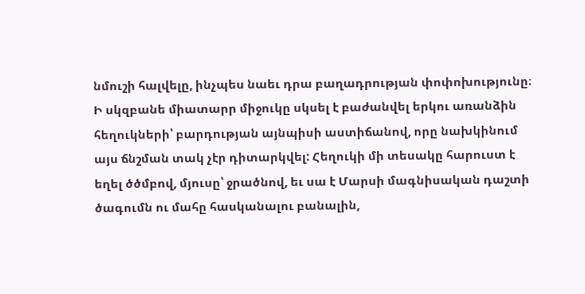նմուշի հալվելը, ինչպես նաեւ դրա բաղադրության փոփոխությունը։ Ի սկզբանե միատարր միջուկը սկսել է բաժանվել երկու առանձին հեղուկների՝ բարդության այնպիսի աստիճանով, որը նախկինում այս ճնշման տակ չէր դիտարկվել: Հեղուկի մի տեսակը հարուստ է եղել ծծմբով, մյուսը՝ ջրածնով, եւ սա է Մարսի մագնիսական դաշտի ծագումն ու մահը հասկանալու բանալին,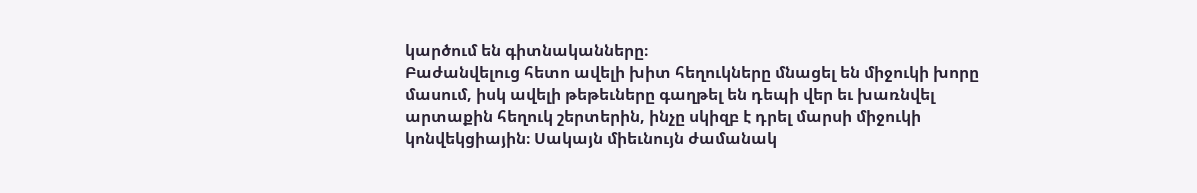կարծում են գիտնականները։
Բաժանվելուց հետո ավելի խիտ հեղուկները մնացել են միջուկի խորը մասում, իսկ ավելի թեթեւները գաղթել են դեպի վեր եւ խառնվել արտաքին հեղուկ շերտերին, ինչը սկիզբ է դրել մարսի միջուկի կոնվեկցիային։ Սակայն միեւնույն ժամանակ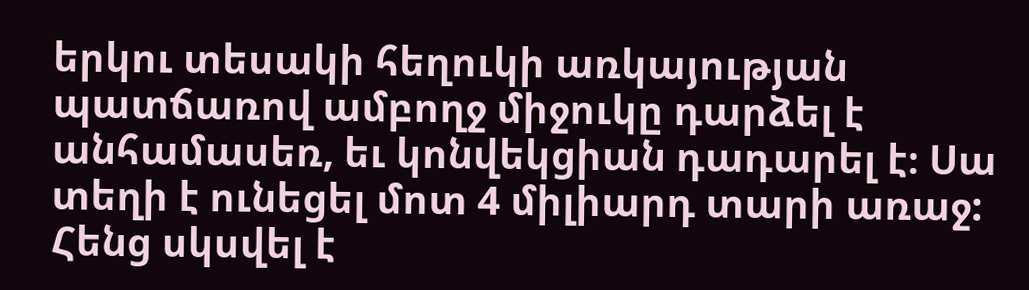երկու տեսակի հեղուկի առկայության պատճառով ամբողջ միջուկը դարձել է անհամասեռ, եւ կոնվեկցիան դադարել է։ Սա տեղի է ունեցել մոտ 4 միլիարդ տարի առաջ:
Հենց սկսվել է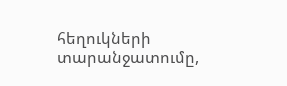հեղուկների տարանջատումը,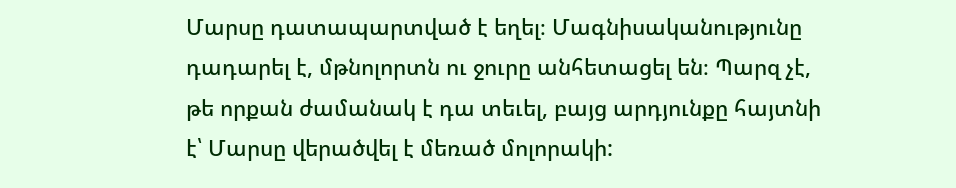Մարսը դատապարտված է եղել։ Մագնիսականությունը դադարել է, մթնոլորտն ու ջուրը անհետացել են։ Պարզ չէ, թե որքան ժամանակ է դա տեւել, բայց արդյունքը հայտնի է՝ Մարսը վերածվել է մեռած մոլորակի: